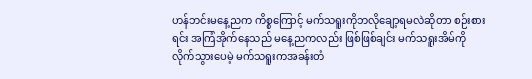ဟန်ဘင်းမနေ့ညက ကိစ္စကြောင့် မက်သရူးကိုဘလိုချော့ရမလဲဆိုတာ စဉ်းစားရင်း အကြံအိုက်နေသည် မနေ့ညကလည်း ဖြစ်ဖြစ်ချင်း မက်သရူးအိမ်ကို လိုက်သွားပေမဲ့ မက်သရူးကအခန်းတံ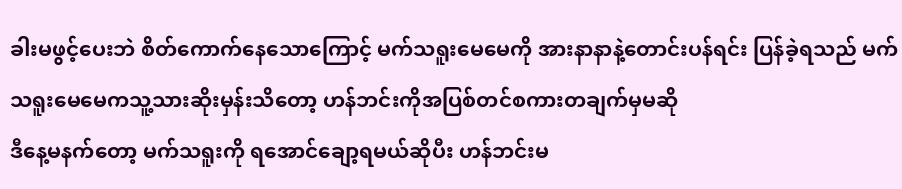ခါးမဖွင့်ပေးဘဲ စိတ်ကောက်နေသောကြောင့် မက်သရူးမေမေကို အားနာနာနဲ့တောင်းပန်ရင်း ပြန်ခဲ့ရသည် မက်သရူးမေမေကသူ့သားဆိုးမှန်းသိတော့ ဟန်ဘင်းကိုအပြစ်တင်စကားတချက်မှမဆို
ဒီနေ့မနက်တော့ မက်သရူးကို ရအောင်ချော့ရမယ်ဆိုပီး ဟန်ဘင်းမ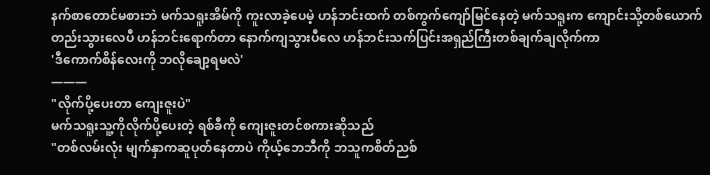နက်စာတောင်မစားဘဲ မက်သရူးအိမ်ကို ကူးလာခဲ့ပေမဲ့ ဟန်ဘင်းထက် တစ်ကွက်ကျော်မြင်နေတဲ့ မက်သရူးက ကျောင်းသို့တစ်ယောက်တည်းသွားလေပီ ဟန်ဘင်းရောက်တာ နောက်ကျသွားပီလေ ဟန်ဘင်းသက်ပြင်းအရှည်ကြီးတစ်ချက်ချလိုက်ကာ
'ဒီကောက်စိန်လေးကို ဘလိုချော့ရမလဲ'
———
"လိုက်ပို့ပေးတာ ကျေးဇူးပဲ"
မက်သရူးသူ့ကိုလိုက်ပို့ပေးတဲ့ ရစ်ခီကို ကျေးဇူးတင်စကားဆိုသည်
"တစ်လမ်းလုံး မျက်နှာကဆူပုတ်နေတာပဲ ကိုယ့်ဘေဘီကို ဘသူကစိတ်ညစ်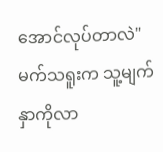အောင်လုပ်တာလဲ"
မက်သရူးက သူ့မျက်နှာကိုလာ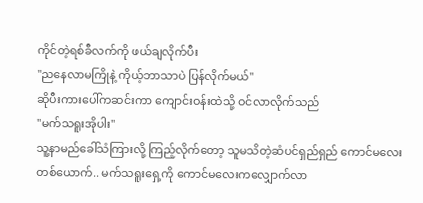ကိုင်တဲ့ရစ်ခီလက်ကို ဖယ်ချလိုက်ပီး
"ညနေလာမကြိုနဲ့ ကိုယ့်ဘာသာပဲ ပြန်လိုက်မယ်"
ဆိုပီးကားပေါ်ကဆင်းကာ ကျောင်းဝန်းထဲသို့ ဝင်လာလိုက်သည်
"မက်သရူးအိုပါး"
သူ့နာမည်ခေါ်သံကြားလို့ ကြည့်လိုက်တော့ သူမသိတဲ့ဆံပင်ရှည်ရှည် ကောင်မလေးတစ်ယောက်.. မက်သရူးရှေ့ကို ကောင်မလေးကလျှောက်လာ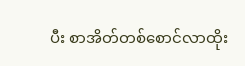ပီး စာအိတ်တစ်စောင်လာထိုး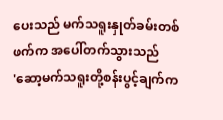ပေးသည် မက်သရူးနှုတ်ခမ်းတစ်ဖက်က အပေါ်တက်သွားသည်
'ဆော့မက်သရူးတို့စန်းပွင့်ချက်က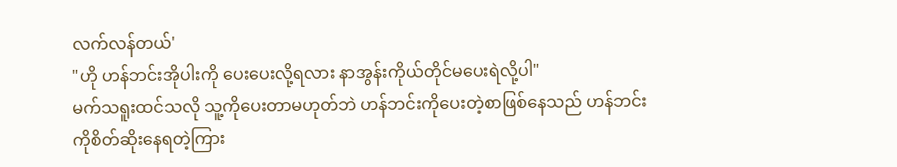လက်လန်တယ်'
"ဟို ဟန်ဘင်းအိုပါးကို ပေးပေးလို့ရလား နာအွန်းကိုယ်တိုင်မပေးရဲလို့ပါ"
မက်သရူးထင်သလို သူ့ကိုပေးတာမဟုတ်ဘဲ ဟန်ဘင်းကိုပေးတဲ့စာဖြစ်နေသည် ဟန်ဘင်းကိုစိတ်ဆိုးနေရတဲ့ကြား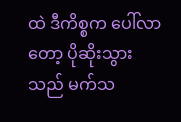ထဲ ဒီကိစ္စက ပေါ်လာတော့ ပိုဆိုးသွားသည် မက်သ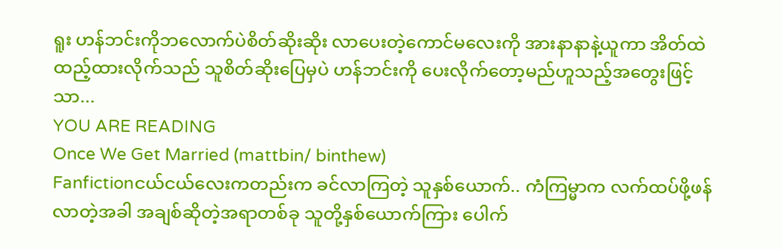ရူး ဟန်ဘင်းကိုဘလောက်ပဲစိတ်ဆိုးဆိုး လာပေးတဲ့ကောင်မလေးကို အားနာနာနဲ့ယူကာ အိတ်ထဲထည့်ထားလိုက်သည် သူစိတ်ဆိုးပြေမှပဲ ဟန်ဘင်းကို ပေးလိုက်တော့မည်ဟူသည့်အတွေးဖြင့်သာ...
YOU ARE READING
Once We Get Married (mattbin/ binthew)
Fanfictionငယ်ငယ်လေးကတည်းက ခင်လာကြတဲ့ သူနှစ်ယောက်.. ကံကြမ္မာက လက်ထပ်ဖို့ဖန်လာတဲ့အခါ အချစ်ဆိုတဲ့အရာတစ်ခု သူတို့နှစ်ယောက်ကြား ပေါက်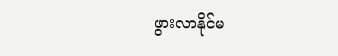ဖွားလာနိုင်မ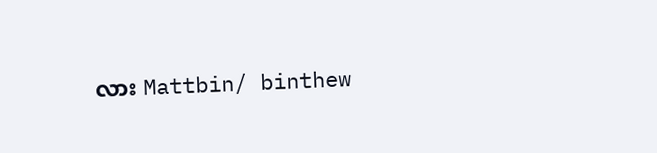လား Mattbin/ binthew